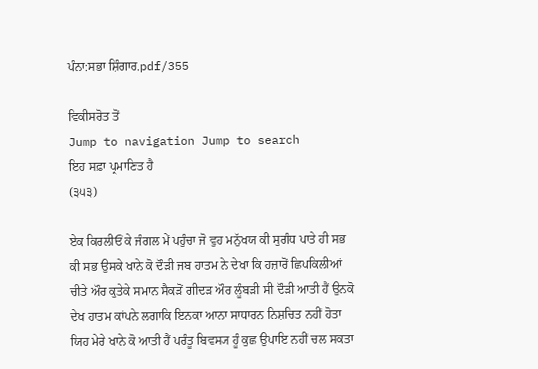ਪੰਨਾ:ਸਭਾ ਸ਼ਿੰਗਾਰ.pdf/355

ਵਿਕੀਸਰੋਤ ਤੋਂ
Jump to navigation Jump to search
ਇਹ ਸਫ਼ਾ ਪ੍ਰਮਾਣਿਤ ਹੈ
(੩੫੩)

ਏਕ ਕਿਰਲੀਓਂ ਕੇ ਜੰਗਲ ਮੇਂ ਪਹੁੰਚਾ ਜੋ ਵੁਹ ਮਨੁੱਖਯ ਕੀ ਸੁਗੰਧ ਪਾਤੇ ਹੀ ਸਭ ਕੀ ਸਭ ਉਸਕੇ ਖਾਨੇ ਕੋ ਦੌੜੀ ਜਬ ਹਾਤਮ ਨੇ ਦੇਖਾ ਕਿ ਹਜ਼ਾਰੋਂ ਛਿਪਕਿਲੀਆਂ ਚੀਤੇ ਔਰ ਕੁਤੇਕੇ ਸਮਾਨ ਸੈਕੜੋਂ ਗੀਦੜ ਔਰ ਲੂੰਬੜੀ ਸੀ ਦੌੜੀ ਆਤੀ ਹੈਂ ਉਨਕੋ ਦੇਖ ਹਾਤਮ ਕਾਂਪਨੇ ਲਗਾਕਿ ਇਨਕਾ ਆਨਾ ਸਾਧਾਰਨ ਨਿਸ਼ਚਿਤ ਨਹੀਂ ਹੋਤਾ ਯਿਹ ਮੇਰੇ ਖਾਨੇ ਕੋ ਆਤੀ ਹੈਂ ਪਰੰਤੂ ਬਿਵਸ੍ਯ ਹੂੰ ਕੁਛ ਉਪਾਇ ਨਹੀਂ ਚਲ ਸਕਤਾ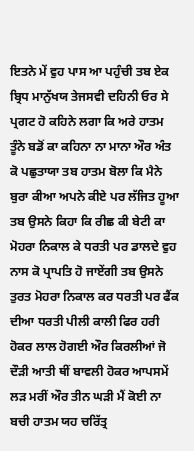ਇਤਨੇ ਮੇਂ ਵੁਹ ਪਾਸ ਆ ਪਹੁੰਚੀ ਤਬ ਏਕ ਬ੍ਰਿਧ ਮਾਨੁੱਖਯ ਤੇਜਸਵੀ ਦਹਿਨੀ ਓਰ ਸੇ ਪ੍ਰਗਟ ਹੋ ਕਹਿਨੇ ਲਗਾ ਕਿ ਅਰੇ ਹਾਤਮ ਤੂੰਨੇ ਬਡੋਂ ਕਾ ਕਹਿਨਾ ਨਾ ਮਾਨਾ ਔਰ ਅੰਤ ਕੋ ਪਛੁਤਾਯਾ ਤਬ ਹਾਤਮ ਬੋਲਾ ਕਿ ਮੈਨੇ ਬੁਰਾ ਕੀਆ ਅਪਨੇ ਕੀਏ ਪਰ ਲੱਜਿਤ ਹੂਆ ਤਬ ਉਸਨੇ ਕਿਹਾ ਕਿ ਰੀਛ ਕੀ ਬੇਟੀ ਕਾ ਮੋਹਰਾ ਨਿਕਾਲ ਕੇ ਧਰਤੀ ਪਰ ਡਾਲਦੇ ਵੁਹ ਨਾਸ ਕੋ ਪ੍ਰਾਪਤਿ ਹੋ ਜਾਏਂਗੀ ਤਬ ਉਸਨੇ ਤੁਰਤ ਮੋਹਰਾ ਨਿਕਾਲ ਕਰ ਧਰਤੀ ਪਰ ਫੈਂਕ ਦੀਆ ਧਰਤੀ ਪੀਲੀ ਕਾਲੀ ਫਿਰ ਹਰੀ ਹੋਕਰ ਲਾਲ ਹੋਗਈ ਔਰ ਕਿਰਲੀਆਂ ਜੋ ਦੌੜੀ ਆਤੀ ਥੀਂ ਬਾਵਲੀ ਹੋਕਰ ਆਪਸਮੇਂ ਲੜ ਮਰੀਂ ਔਰ ਤੀਨ ਘੜੀ ਮੈਂ ਕੋਈ ਨਾ ਬਚੀ ਹਾਤਮ ਯਹ ਚਰਿੱਤ੍ਰ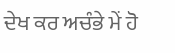ਦੇਖ ਕਰ ਅਚੰਭੇ ਮੇਂ ਹੋ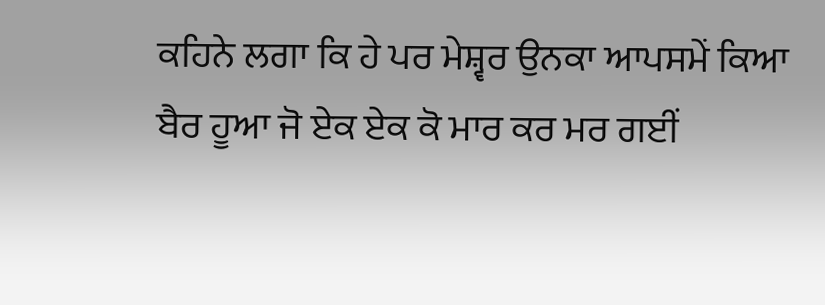ਕਹਿਨੇ ਲਗਾ ਕਿ ਹੇ ਪਰ ਮੇਸ਼੍ਵਰ ਉਨਕਾ ਆਪਸਮੇਂ ਕਿਆ ਬੈਰ ਹੂਆ ਜੋ ਏਕ ਏਕ ਕੋ ਮਾਰ ਕਰ ਮਰ ਗਈਂ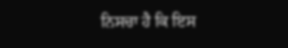ਨਿਸਚਾ ਹੈ ਕਿ ਇਸ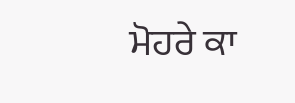ਮੋਹਰੇ ਕਾ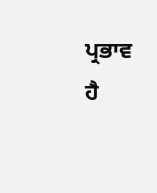ਪ੍ਰਭਾਵ ਹੈ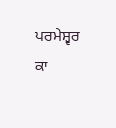ਪਰਮੇਸ਼੍ਵਰ ਕਾ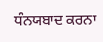ਧੰਨਯਬਾਦ ਕਰਨਾ